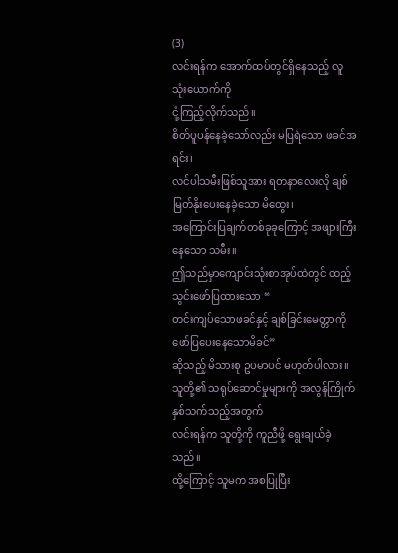(3)
လင်းရန်က အောက်ထပ်တွင်ရှိနေသည့် လူသုံးယောက်ကို
ငုံ့ကြည့်လိုက်သည်။
စိတ်ပူပန်နေခဲ့သော်လည်း မပြရဲသော ဖခင်အရင်း၊
လင်ပါသမီးဖြစ်သူအား ရတနာလေးလို ချစ်မြတ်နိုးပေးနေခဲ့သော မိထွေး၊
အကြောင်းပြချက်တစ်ခုခုကြောင့် အဖျားကြီးနေသော သမီး။
ဤသည်မှာကျောင်းသုံးစာအုပ်ထဲတွင် ထည့်သွင်းဖော်ပြထားသော “
တင်းကျပ်သောဖခင်နှင့် ချစ်ခြင်းမေတ္တာကိုဖော်ပြပေးနေသောမိခင်”
ဆိုသည့် မိသားစု ဥပမာပင် မဟုတ်ပါလား။
သူတို့၏ သရုပ်ဆောင်မှုများကို အလွန်ကြိုက်နှစ်သက်သည့်အတွက်
လင်းရန်က သူတို့ကို ကူညီဖို့ ရွေးချယ်ခဲ့သည်။
ထို့ကြောင့် သူမက အစပြုပြီး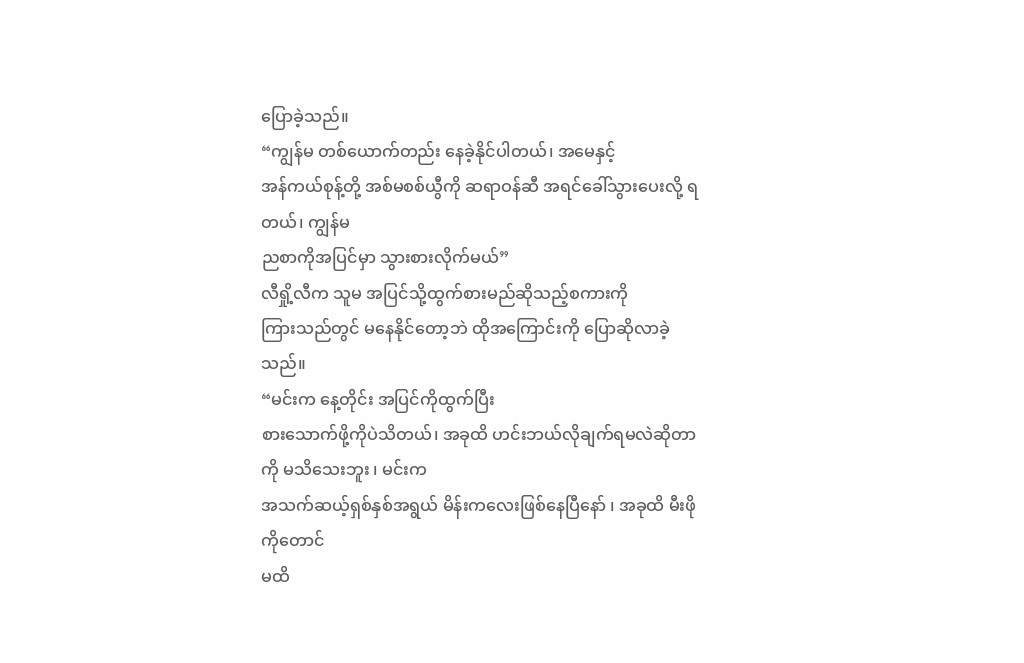ပြောခဲ့သည်။
“ကျွန်မ တစ်ယောက်တည်း နေခဲ့နိုင်ပါတယ်၊ အမေနှင့်
အန်ကယ်စုန့်တို့ အစ်မစစ်ယွီကို ဆရာဝန်ဆီ အရင်ခေါ်သွားပေးလို့ ရတယ်၊ ကျွန်မ
ညစာကိုအပြင်မှာ သွားစားလိုက်မယ်”
လီရှို့လီက သူမ အပြင်သို့ထွက်စားမည်ဆိုသည့်စကားကို
ကြားသည်တွင် မနေနိုင်တော့ဘဲ ထိုအကြောင်းကို ပြောဆိုလာခဲ့သည်။
“မင်းက နေ့တိုင်း အပြင်ကိုထွက်ပြီး
စားသောက်ဖို့ကိုပဲသိတယ်၊ အခုထိ ဟင်းဘယ်လိုချက်ရမလဲဆိုတာကို မသိသေးဘူး ၊ မင်းက
အသက်ဆယ့်ရှစ်နှစ်အရွယ် မိန်းကလေးဖြစ်နေပြီနော် ၊ အခုထိ မီးဖိုကိုတောင်
မထိ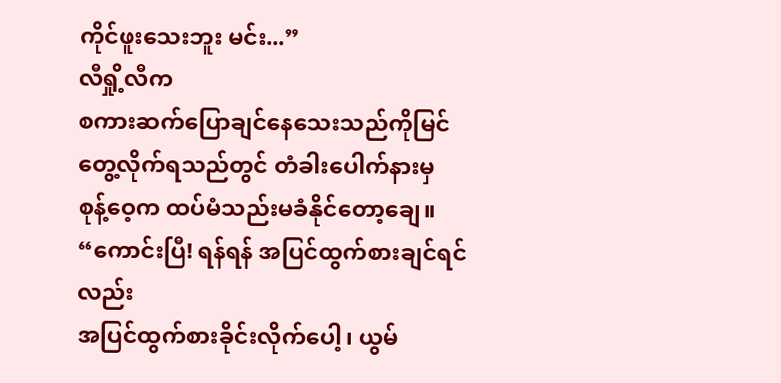ကိုင်ဖူးသေးဘူး မင်း...”
လီရှို့လီက
စကားဆက်ပြောချင်နေသေးသည်ကိုမြင်တွေ့လိုက်ရသည်တွင် တံခါးပေါက်နားမှ
စုန့်ဝေ့က ထပ်မံသည်းမခံနိုင်တော့ချေ။
“ကောင်းပြီ! ရန်ရန် အပြင်ထွက်စားချင်ရင်လည်း
အပြင်ထွက်စားခိုင်းလိုက်ပေါ့၊ ယွမ်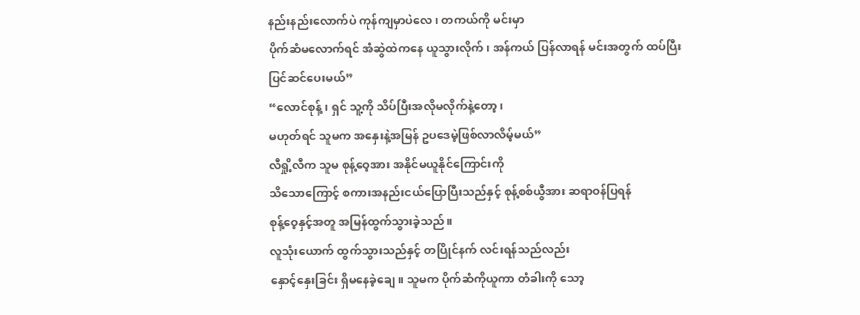နည်းနည်းလောက်ပဲ ကုန်ကျမှာပဲလေ၊ တကယ်ကို မင်းမှာ
ပိုက်ဆံမလောက်ရင် အံဆွဲထဲကနေ ယူသွားလိုက်၊ အန်ကယ် ပြန်လာရန် မင်းအတွက် ထပ်ပြီး
ပြင်ဆင်ပေးမယ်”
“လောင်စုန့်၊ ရှင် သူ့ကို သိပ်ပြီးအလိုမလိုက်နဲ့တော့၊
မဟုတ်ရင် သူမက အနှေးနဲ့အမြန် ဥပဒေမဲ့ဖြစ်လာလိမ့်မယ်”
လီရှို့လီက သူမ စုန့်ဝေ့အား အနိုင်မယူနိုင်ကြောင်းကို
သိသောကြောင့် စကားအနည်းငယ်ပြောပြီးသည်နှင့် စုန့်စစ်ယွီအား ဆရာဝန်ပြရန်
စုန့်ဝေ့နှင့်အတူ အမြန်ထွက်သွားခဲ့သည်။
လူသုံးယောက် ထွက်သွားသည်နှင့် တပြိုင်နက် လင်းရန်သည်လည်း
နှောင့်နှေးခြင်း ရှိမနေခဲ့ချေ။ သူမက ပိုက်ဆံကိုယူကာ တံခါးကို သော့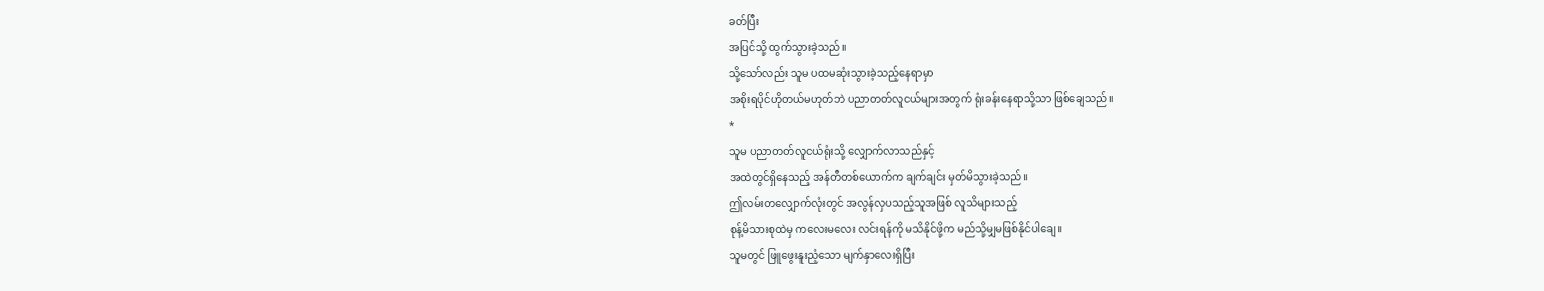ခတ်ပြီး
အပြင်သို့ ထွက်သွားခဲ့သည်။
သို့သော်လည်း သူမ ပထမဆုံးသွားခဲ့သည့်နေရာမှာ
အစိုးရပိုင်ဟိုတယ်မဟုတ်ဘဲ ပညာတတ်လူငယ်များအတွက် ရုံးခန်းနေရာသို့သာ ဖြစ်ချေသည်။
*
သူမ ပညာတတ်လူငယ်ရုံးသို့ လျှောက်လာသည်နှင့်
အထဲတွင်ရှိနေသည့် အန်တီတစ်ယောက်က ချက်ချင်း မှတ်မိသွားခဲ့သည်။
ဤလမ်းတလျှောက်လုံးတွင် အလွန်လှပသည့်သူအဖြစ် လူသိများသည့်
စုန့်မိသားစုထဲမှ ကလေးမလေး လင်းရန်ကို မသိနိုင်ဖို့က မည်သို့မျှမဖြစ်နိုင်ပါချေ။
သူမတွင် ဖြူဖွေးနူးညံ့သော မျက်နှာလေးရှိပြီး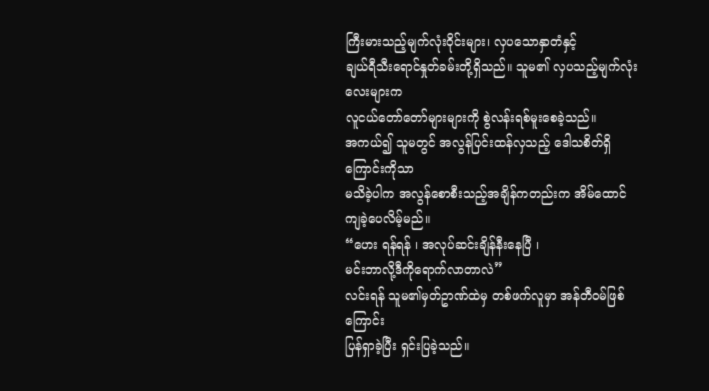ကြီးမားသည့်မျက်လုံးဝိုင်းများ၊ လှပသောနှာတံနှင့်
ချယ်ရီသီးရောင်နှုတ်ခမ်းတို့ရှိသည်။ သူမ၏ လှပသည့်မျက်လုံးလေးများက
လူငယ်တော်တော်များများကို စွဲလန်းရစ်မူးစေခဲ့သည်။
အကယ်၍ သူမတွင် အလွန်ပြင်းထန်လှသည့် ဒေါသစိတ်ရှိကြောင်းကိုသာ
မသိခဲ့ပါက အလွန်စောစီးသည့်အချိန်ကတည်းက အိမ်ထောင်ကျခဲ့ပေလိမ့်မည်။
“ဟေး ရန်ရန် ၊ အလုပ်ဆင်းချိန်နီးနေပြီ ၊
မင်းဘာလို့ဒီကိုရောက်လာတာလဲ”
လင်းရန် သူမ၏မှတ်ဥာဏ်ထဲမှ တစ်ဖက်လူမှာ အန်တီဝမ်ဖြစ်ကြောင်း
ပြန်ရှာခဲ့ပြီး ရှင်းပြခဲ့သည်။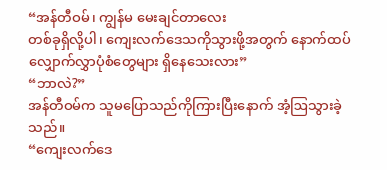“အန်တီဝမ်၊ ကျွန်မ မေးချင်တာလေး
တစ်ခုရှိလို့ပါ၊ ကျေးလက်ဒေသကိုသွားဖို့အတွက် နောက်ထပ်
လျှောက်လွှာပုံစံတွေများ ရှိနေသေးလား”
“ဘာလဲ?”
အန်တီဝမ်က သူမပြောသည်ကိုကြားပြီးနောက် အံ့ဩသွားခဲ့သည်။
“ကျေးလက်ဒေ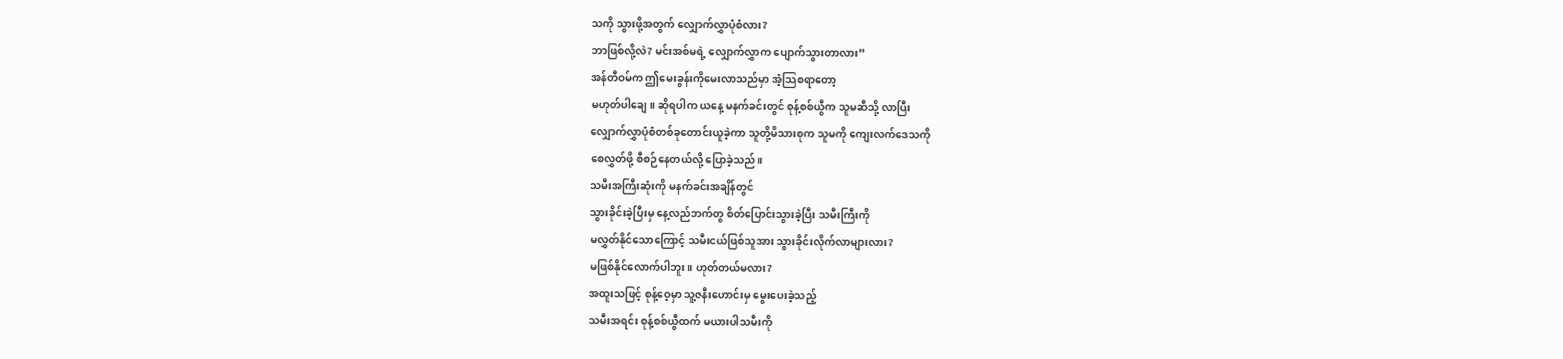သကို သွားဖို့အတွက် လျှောက်လွှာပုံစံလား?
ဘာဖြစ်လို့လဲ? မင်းအစ်မရဲ့ လျှောက်လွှာက ပျောက်သွားတာလား”
အန်တီဝမ်က ဤမေးခွန်းကိုမေးလာသည်မှာ အံ့သြစရာတော့
မဟုတ်ပါချေ။ ဆိုရပါက ယနေ့ မနက်ခင်းတွင် စုန့်စစ်ယွီက သူမဆီသို့ လာပြီး
လျှောက်လွှာပုံစံတစ်ခုတောင်းယူခဲ့ကာ သူတို့မိသားစုက သူမကို ကျေးလက်ဒေသကို
စေလွှတ်ဖို့ စီစဉ်နေတယ်လို့ ပြောခဲ့သည်။
သမီးအကြီးဆုံးကို မနက်ခင်းအချိန်တွင်
သွားခိုင်းခဲ့ပြီးမှ နေ့လည်ဘက်တွ စိတ်ပြောင်းသွားခဲ့ပြီး သမီးကြီးကို
မလွှတ်နိုင်သောကြောင့် သမီးငယ်ဖြစ်သူအား သွားခိုင်းလိုက်လာများလား?
မဖြစ်နိုင်လောက်ပါဘူး။ ဟုတ်တယ်မလား?
အထူးသဖြင့် စုန့်ဝေ့မှာ သူ့ဇနီးဟောင်းမှ မွေးပေးခဲ့သည့်
သမီးအရင်း စုန့်စစ်ယွီထက် မယားပါသမီးကို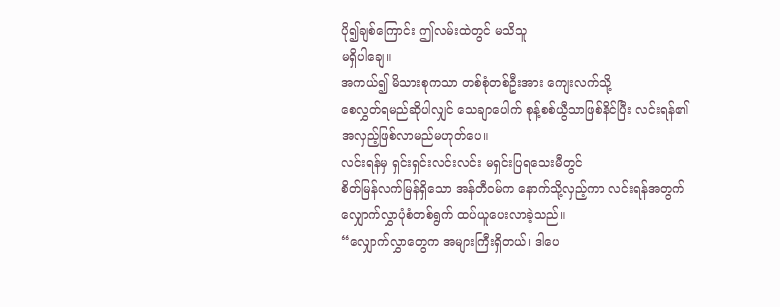ပို၍ချစ်ကြောင်း ဤလမ်းထဲတွင် မသိသူ
မရှိပါချေ။
အကယ်၍ မိသားစုကသာ တစ်စုံတစ်ဦးအား ကျေးလက်သို့
စေလွှတ်ရမည်ဆိုပါလျှင် သေချာပေါက် စုန့်စစ်ယွီသာဖြစ်နိင်ပြီး လင်းရန်၏
အလှည့်ဖြစ်လာမည်မဟုတ်ပေ။
လင်းရန်မှ ရှင်းရှင်းလင်းလင်း မရှင်းပြရသေးမီတွင်
စိတ်မြန်လက်မြန်ရှိသော အန်တီဝမ်က နောက်သို့လှည့်ကာ လင်းရန်အတွက်
လျှောက်လွှာပုံစံတစ်ရွက် ထပ်ယူပေးလာခဲ့သည်။
“လျှောက်လွှာတွေက အများကြီးရှိတယ်၊ ဒါပေ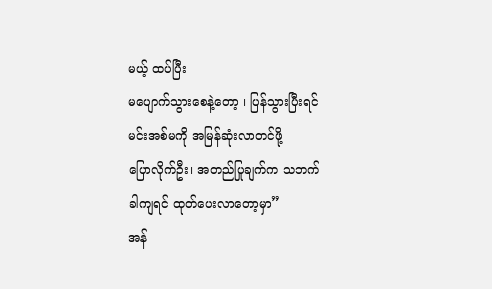မယ့် ထပ်ပြီး
မပျောက်သွားစေနဲ့တော့ ၊ ပြန်သွားပြီးရင် မင်းအစ်မကို အမြန်ဆုံးလာတင်ဖို့
ပြောလိုက်ဦး၊ အတည်ပြုချက်က သဘက်ခါကျရင် ထုတ်ပေးလာတော့မှာ”
အန်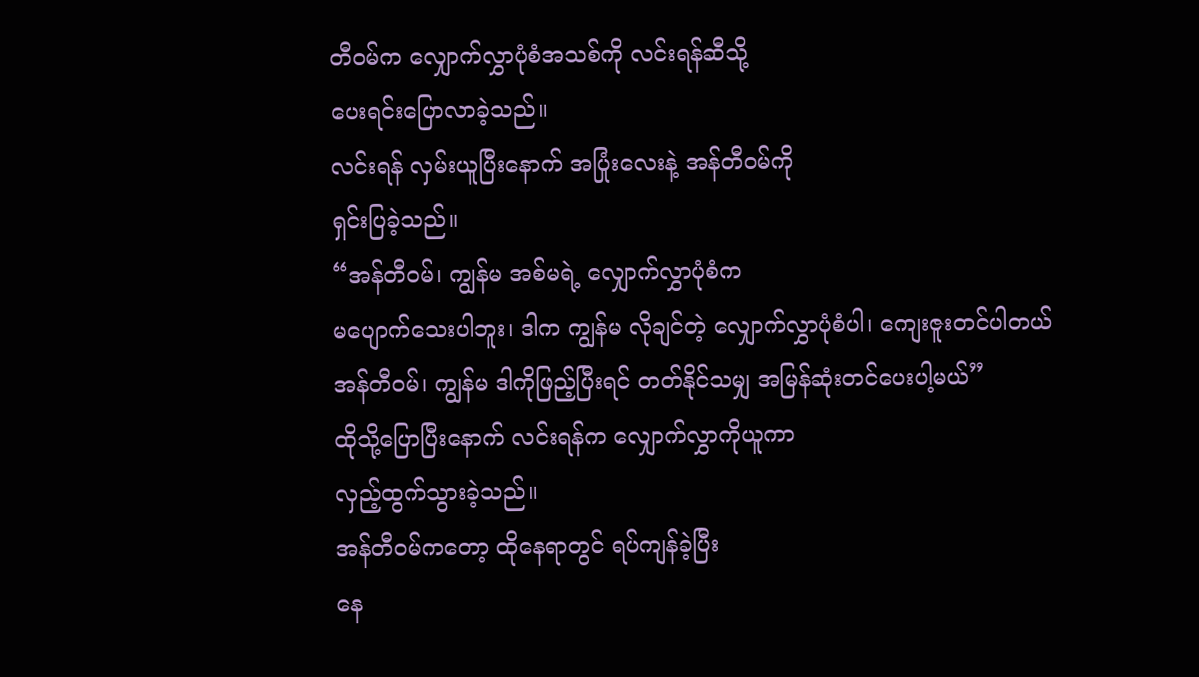တီဝမ်က လျှောက်လွှာပုံစံအသစ်ကို လင်းရန်ဆီသို့
ပေးရင်းပြောလာခဲ့သည်။
လင်းရန် လှမ်းယူပြီးနောက် အပြုံးလေးနဲ့ အန်တီဝမ်ကို
ရှင်းပြခဲ့သည်။
“အန်တီဝမ်၊ ကျွန်မ အစ်မရဲ့ လျှောက်လွှာပုံစံက
မပျောက်သေးပါဘူး၊ ဒါက ကျွန်မ လိုချင်တဲ့ လျှောက်လွှာပုံစံပါ၊ ကျေးဇူးတင်ပါတယ်
အန်တီဝမ်၊ ကျွန်မ ဒါကိုဖြည့်ပြီးရင် တတ်နိုင်သမျှ အမြန်ဆုံးတင်ပေးပါ့မယ်”
ထိုသို့ပြောပြီးနောက် လင်းရန်က လျှောက်လွှာကိုယူကာ
လှည့်ထွက်သွားခဲ့သည်။
အန်တီဝမ်ကတော့ ထိုနေရာတွင် ရပ်ကျန်ခဲ့ပြီး
နေ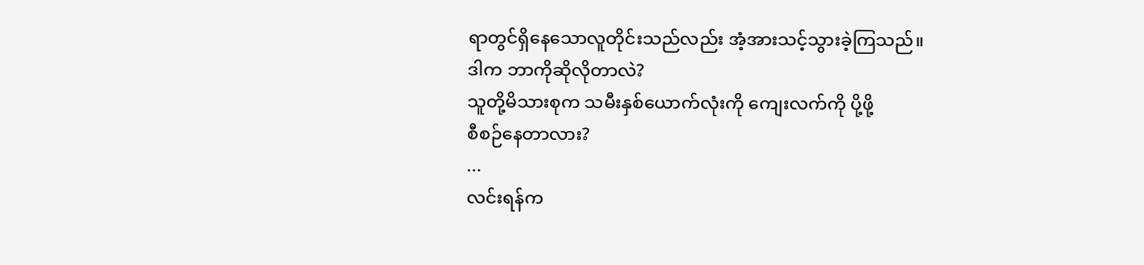ရာတွင်ရှိနေသောလူတိုင်းသည်လည်း အံ့အားသင့်သွားခဲ့ကြသည်။
ဒါက ဘာကိုဆိုလိုတာလဲ?
သူတို့မိသားစုက သမီးနှစ်ယောက်လုံးကို ကျေးလက်ကို ပို့ဖို့
စီစဉ်နေတာလား?
...
လင်းရန်က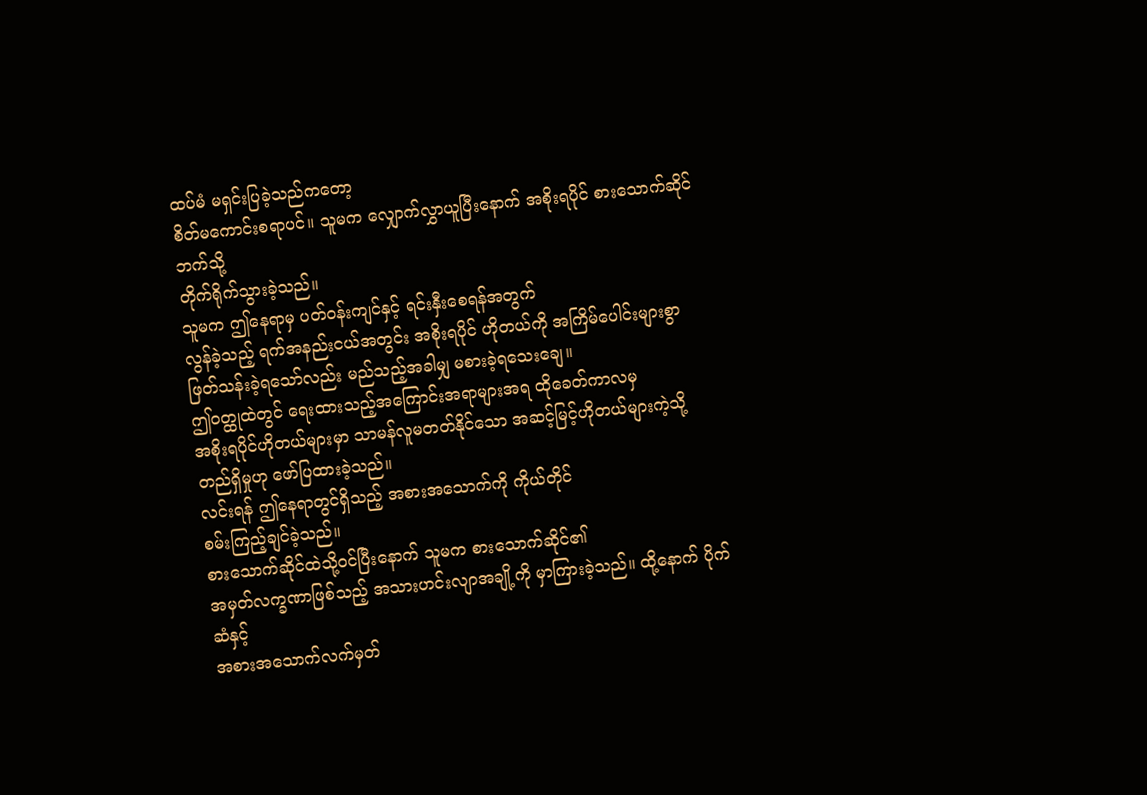ထပ်မံ မရှင်းပြခဲ့သည်ကတော့
စိတ်မကောင်းစရာပင်။ သူမက လျှောက်လွှာယူပြီးနောက် အစိုးရပိုင် စားသောက်ဆိုင်ဘက်သို့
တိုက်ရိုက်သွားခဲ့သည်။
သူမက ဤနေရာမှ ပတ်ဝန်းကျင်နှင့် ရင်းနှီးစေရန်အတွက်
လွန်ခဲ့သည့် ရက်အနည်းငယ်အတွင်း အစိုးရပိုင် ဟိုတယ်ကို အကြိမ်ပေါင်းများစွာ
ဖြတ်သန်းခဲ့ရသော်လည်း မည်သည့်အခါမျှ မစားခဲ့ရသေးချေ။
ဤဝတ္ထုထဲတွင် ရေးထားသည့်အကြောင်းအရာများအရ ထိုခေတ်ကာလမှ
အစိုးရပိုင်ဟိုတယ်များမှာ သာမန်လူမတတ်နိုင်သော အဆင့်မြင့်ဟိုတယ်များကဲ့သို့
တည်ရှိမှုဟု ဖော်ပြထားခဲ့သည်။
လင်းရန် ဤနေရာတွင်ရှိသည့် အစားအသောက်ကို ကိုယ်တိုင်
စမ်းကြည့်ချင်ခဲ့သည်။
စားသောက်ဆိုင်ထဲသို့ဝင်ပြီးနောက် သူမက စားသောက်ဆိုင်၏
အမှတ်လက္ခဏာဖြစ်သည့် အသားဟင်းလျာအချို့ကို မှာကြားခဲ့သည်။ ထို့နောက် ပိုက်ဆံနှင့်
အစားအသောက်လက်မှတ်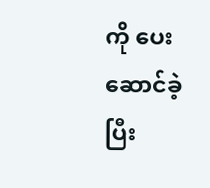ကို ပေးဆောင်ခဲ့ပြီး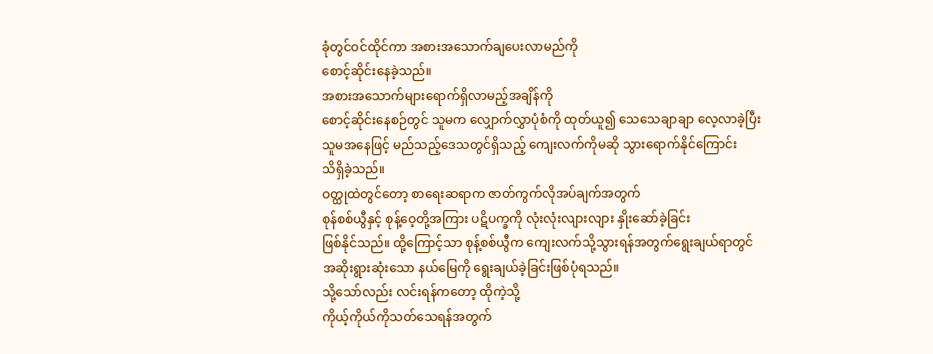ခုံတွင်ဝင်ထိုင်ကာ အစားအသောက်ချပေးလာမည်ကို
စောင့်ဆိုင်းနေခဲ့သည်။
အစားအသောက်များရောက်ရှိလာမည့်အချိန်ကို
စောင့်ဆိုင်းနေစဉ်တွင် သူမက လျှောက်လွှာပုံစံကို ထုတ်ယူ၍ သေသေချာချာ လေ့လာခဲ့ပြီး
သူမအနေဖြင့် မည်သည့်ဒေသတွင်ရှိသည့် ကျေးလက်ကိုမဆို သွားရောက်နိုင်ကြောင်း
သိရှိခဲ့သည်။
ဝတ္ထုထဲတွင်တော့ စာရေးဆရာက ဇာတ်ကွက်လိုအပ်ချက်အတွက်
စုန်စစ်ယွီနှင့် စုန့်ဝေ့တို့အကြား ပဋိပက္ခကို လုံးလုံးလျားလျား နှိုးဆော်ခဲ့ခြင်း
ဖြစ်နိုင်သည်။ ထို့ကြောင့်သာ စုန့်စစ်ယွီက ကျေးလက်သို့သွားရန်အတွက်ရွေးချယ်ရာတွင်
အဆိုးရွားဆုံးသော နယ်မြေကို ရွေးချယ်ခဲ့ခြင်းဖြစ်ပုံရသည်။
သို့သော်လည်း လင်းရန်ကတော့ ထိုကဲ့သို့
ကိုယ့်ကိုယ်ကိုသတ်သေရန်အတွက်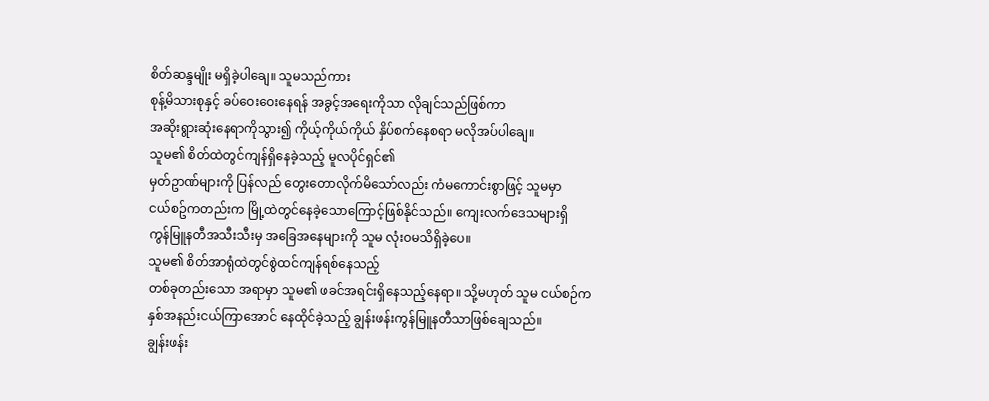စိတ်ဆန္ဒမျိုး မရှိခဲ့ပါချေ။ သူမသည်ကား
စုန့်မိသားစုနှင့် ခပ်ဝေးဝေးနေရန် အခွင့်အရေးကိုသာ လိုချင်သည်ဖြစ်ကာ
အဆိုးရွားဆုံးနေရာကိုသွား၍ ကိုယ့်ကိုယ်ကိုယ် နှိပ်စက်နေစရာ မလိုအပ်ပါချေ။
သူမ၏ စိတ်ထဲတွင်ကျန်ရှိနေခဲ့သည့် မူလပိုင်ရှင်၏
မှတ်ဥာဏ်များကို ပြန်လည် တွေးတောလိုက်မိသော်လည်း ကံမကောင်းစွာဖြင့် သူမမှာ
ငယ်စဥ်ကတည်းက မြို့ထဲတွင်နေခဲ့သောကြောင့်ဖြစ်နိုင်သည်။ ကျေးလက်ဒေသများရှိ
ကွန်မြူနတီအသီးသီးမှ အခြေအနေများကို သူမ လုံးဝမသိရှိခဲ့ပေ။
သူမ၏ စိတ်အာရုံထဲတွင်စွဲထင်ကျန်ရစ်နေသည့်
တစ်ခုတည်းသော အရာမှာ သူမ၏ ဖခင်အရင်းရှိနေသည့်နေရာ။ သို့မဟုတ် သူမ ငယ်စဉ်က
နှစ်အနည်းငယ်ကြာအောင် နေထိုင်ခဲ့သည့် ချွန်းဖန်းကွန်မြူနတီသာဖြစ်ချေသည်။
ချွန်းဖန်း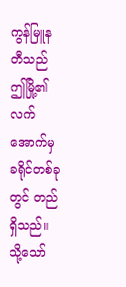ကွန်မြူနတီသည် ဤမြို့၏လက်အောက်မှ
ခရိုင်တစ်ခုတွင် တည်ရှိသည်။ သို့သော်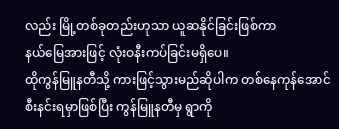လည်း မြို့တစ်ခုတည်းဟုသာ ယူဆနိုင်ခြင်းဖြစ်ကာ
နယ်မြေအားဖြင့် လုံးဝနီးကပ်ခြင်းမရှိပေ။
ထိုကွန်မြူနတီသို့ ကားဖြင့်သွားမည်ဆိုပါက တစ်နေကုန်အောင်
စီးနင်းရမှာဖြစ်ပြီး ကွန်မြူနတီမှ ရွာကို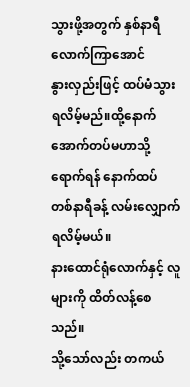သွားဖို့အတွက် နှစ်နာရီလောက်ကြာအောင်
နွားလှည်းဖြင့် ထပ်မံသွားရလိမ့်မည်။ထို့နောက် အောက်တပ်မဟာသို့ ရောက်ရန် နောက်ထပ်
တစ်နာရီခန့် လမ်းလျှောက်ရလိမ့်မယ်။
နားထောင်ရုံလောက်နှင့် လူများကို ထိတ်လန့်စေသည်။
သို့သော်လည်း တကယ်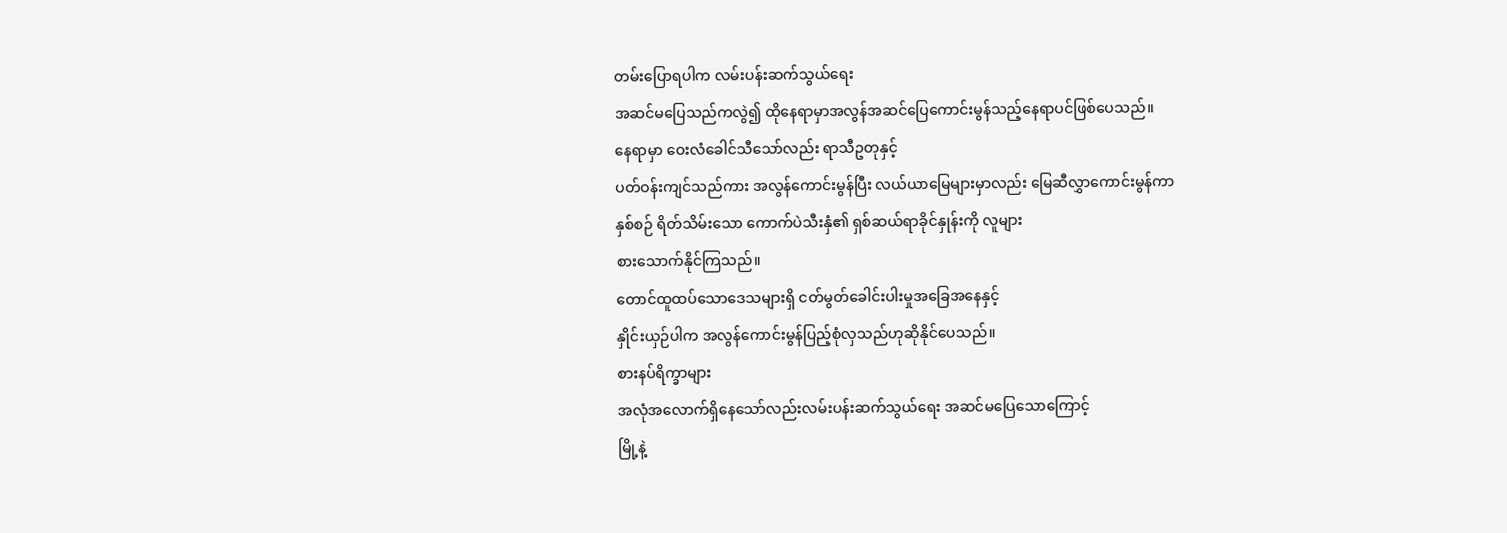တမ်းပြောရပါက လမ်းပန်းဆက်သွယ်ရေး
အဆင်မပြေသည်ကလွဲ၍ ထိုနေရာမှာအလွန်အဆင်ပြေကောင်းမွန်သည့်နေရာပင်ဖြစ်ပေသည်။
နေရာမှာ ဝေးလံခေါင်သီသော်လည်း ရာသီဥတုနှင့်
ပတ်ဝန်းကျင်သည်ကား အလွန်ကောင်းမွန်ပြီး လယ်ယာမြေများမှာလည်း မြေဆီလွှာကောင်းမွန်ကာ
နှစ်စဉ် ရိတ်သိမ်းသော ကောက်ပဲသီးနှံ၏ ရှစ်ဆယ်ရာခိုင်နှုန်းကို လူများ
စားသောက်နိုင်ကြသည်။
တောင်ထူထပ်သောဒေသများရှိ ငတ်မွတ်ခေါင်းပါးမှုအခြေအနေနှင့်
နှိုင်းယှဉ်ပါက အလွန်ကောင်းမွန်ပြည့်စုံလှသည်ဟုဆိုနိုင်ပေသည်။
စားနပ်ရိက္ခာများ
အလုံအလောက်ရှိနေသော်လည်းလမ်းပန်းဆက်သွယ်ရေး အဆင်မပြေသောကြောင့်
မြို့နဲ့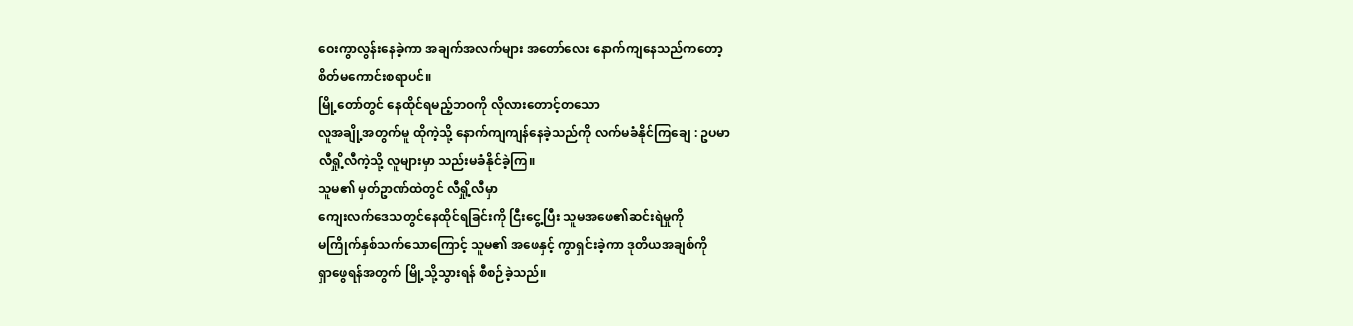ဝေးကွာလွန်းနေခဲ့ကာ အချက်အလက်များ အတော်လေး နောက်ကျနေသည်ကတော့
စိတ်မကောင်းစရာပင်။
မြို့တော်တွင် နေထိုင်ရမည့်ဘဝကို လိုလားတောင့်တသော
လူအချို့အတွက်မူ ထိုကဲ့သို့ နောက်ကျကျန်နေခဲ့သည်ကို လက်မခံနိုင်ကြချေ : ဥပမာ
လီရှို့လီကဲ့သို့ လူများမှာ သည်းမခံနိုင်ခဲ့ကြ။
သူမ၏ မှတ်ဥာဏ်ထဲတွင် လီရှို့လီမှာ
ကျေးလက်ဒေသတွင်နေထိုင်ရခြင်းကို ငြီးငွေ့ပြီး သူမအဖေ၏ဆင်းရဲမှုကို
မကြိုက်နှစ်သက်သောကြောင့် သူမ၏ အဖေနှင့် ကွာရှင်းခဲ့ကာ ဒုတိယအချစ်ကို
ရှာဖွေရန်အတွက် မြို့သို့သွားရန် စီစဉ်ခဲ့သည်။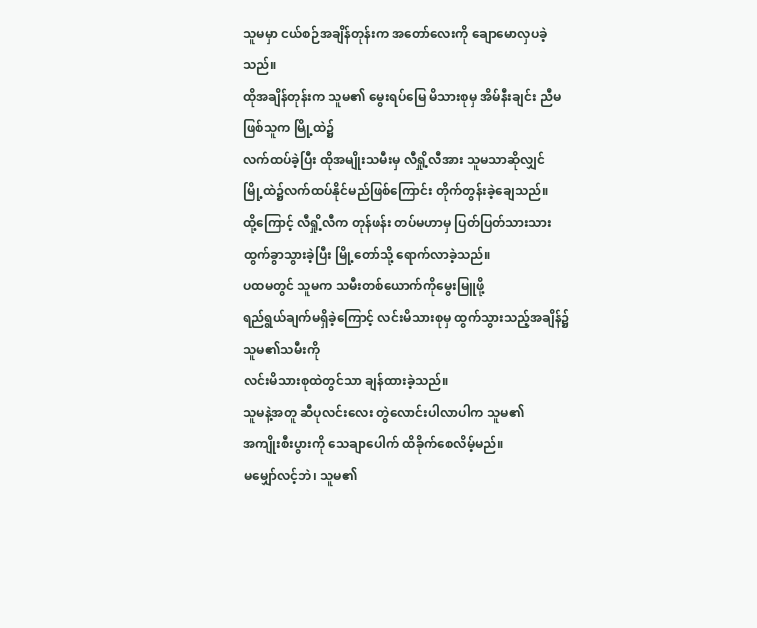သူမမှာ ငယ်စဉ်အချိန်တုန်းက အတော်လေးကို ချောမောလှပခဲ့သည်။
ထိုအချိန်တုန်းက သူမ၏ မွေးရပ်မြေ မိသားစုမှ အိမ်နီးချင်း ညီမဖြစ်သူက မြို့ထဲ၌
လက်ထပ်ခဲ့ပြီး ထိုအမျိုးသမီးမှ လီရှို့လီအား သူမသာဆိုလျှင်
မြို့ထဲ၌လက်ထပ်နိုင်မည်ဖြစ်ကြောင်း တိုက်တွန်းခဲ့ချေသည်။
ထို့ကြောင့် လီရှို့လီက တုန်ဖန်း တပ်မဟာမှ ပြတ်ပြတ်သားသား
ထွက်ခွာသွားခဲ့ပြီး မြို့တော်သို့ ရောက်လာခဲ့သည်။
ပထမတွင် သူမက သမီးတစ်ယောက်ကိုမွေးမြူဖို့
ရည်ရွယ်ချက်မရှိခဲ့ကြောင့် လင်းမိသားစုမှ ထွက်သွားသည့်အချိန်၌ သူမ၏သမီးကို
လင်းမိသားစုထဲတွင်သာ ချန်ထားခဲ့သည်။
သူမနဲ့အတူ ဆီပုလင်းလေး တွဲလောင်းပါလာပါက သူမ၏
အကျိုးစီးပွားကို သေချာပေါက် ထိခိုက်စေလိမ့်မည်။
မမျှော်လင့်ဘဲ၊ သူမ၏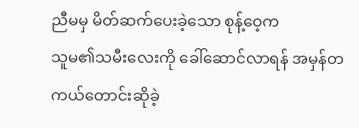ညီမမှ မိတ်ဆက်ပေးခဲ့သော စုန့်ဝေ့က
သူမ၏သမီးလေးကို ခေါ်ဆောင်လာရန် အမှန်တကယ်တောင်းဆိုခဲ့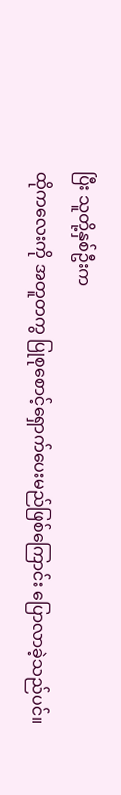ပြီး သူတို့နှစ်ဦးက
ထိုကလေးကို အတူတကွ ပြုစုစောင့်ရှောက်ပေးမည်ဖြစ်ကြောင်း ပြောလာခဲ့သည်ပင်။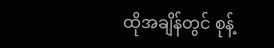ထိုအချိန်တွင် စုန့်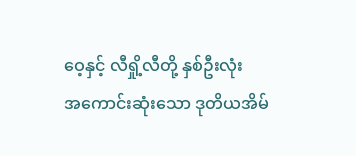ဝေ့နှင့် လီရှို့လီတို့ နှစ်ဦးလုံး
အကောင်းဆုံးသော ဒုတိယအိမ်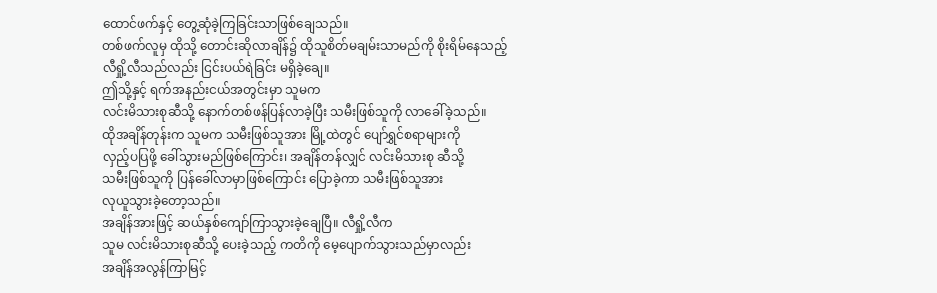ထောင်ဖက်နှင့် တွေ့ဆုံခဲ့ကြခြင်းသာဖြစ်ချေသည်။
တစ်ဖက်လူမှ ထိုသို့ တောင်းဆိုလာချိန်၌ ထိုသူစိတ်မချမ်းသာမည်ကို စိုးရိမ်နေသည့်
လီရှို့လီသည်လည်း ငြင်းပယ်ရဲခြင်း မရှိခဲ့ချေ။
ဤသို့နှင့် ရက်အနည်းငယ်အတွင်းမှာ သူမက
လင်းမိသားစုဆီသို့ နောက်တစ်ဖန်ပြန်လာခဲ့ပြီး သမီးဖြစ်သူကို လာခေါ်ခဲ့သည်။
ထိုအချိန်တုန်းက သူမက သမီးဖြစ်သူအား မြို့ထဲတွင် ပျော်ရွှင်စရာများကို
လှည့်ပပြဖို့ ခေါ်သွားမည်ဖြစ်ကြောင်း၊ အချိန်တန်လျှင် လင်းမိသားစု ဆီသို့
သမီးဖြစ်သူကို ပြန်ခေါ်လာမှာဖြစ်ကြောင်း ပြောခဲ့ကာ သမီးဖြစ်သူအား
လုယူသွားခဲ့တော့သည်။
အချိန်အားဖြင့် ဆယ်နှစ်ကျော်ကြာသွားခဲ့ချေပြီ။ လီရှို့လီက
သူမ လင်းမိသားစုဆီသို့ ပေးခဲ့သည့် ကတိကို မေ့ပျောက်သွားသည်မှာလည်း
အချိန်အလွန်ကြာမြင့်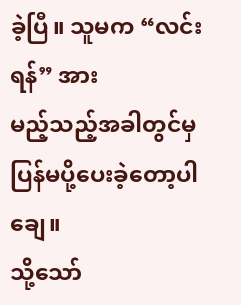ခဲ့ပြီ။ သူမက “လင်းရန်” အား
မည့်သည့်အခါတွင်မှ ပြန်မပို့ပေးခဲ့တော့ပါချေ။
သို့သော်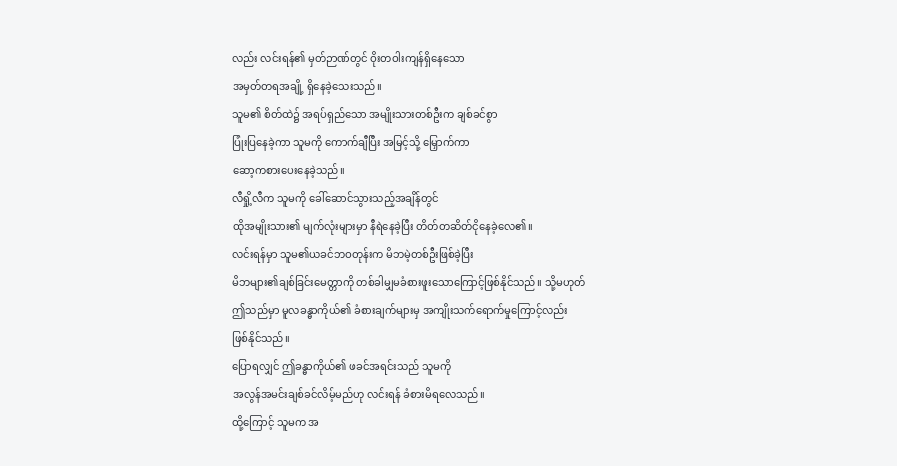လည်း လင်းရန်၏ မှတ်ဉာဏ်တွင် ဝိုးတဝါးကျန်ရှိနေသော
အမှတ်တရအချို့ ရှိနေခဲ့သေးသည်။
သူမ၏ စိတ်ထဲ၌ အရပ်ရှည်သော အမျိုးသားတစ်ဦးက ချစ်ခင်စွာ
ပြုံးပြနေခဲ့ကာ သူမကို ကောက်ချီပြီး အမြင့်သို့ မြှောက်ကာ
ဆော့ကစားပေးနေခဲ့သည်။
လီရှို့လီက သူမကို ခေါ်ဆောင်သွားသည့်အချိန်တွင်
ထိုအမျိုးသား၏ မျက်လုံးများမှာ နီရဲနေခဲ့ပြီး တိတ်တဆိတ်ငိုနေခဲ့လေ၏။
လင်းရန်မှာ သူမ၏ယခင်ဘဝတုန်းက မိဘမဲ့တစ်ဦးဖြစ်ခဲ့ပြီး
မိဘများ၏ချစ်ခြင်းမေတ္တာကို တစ်ခါမျှမခံစားဖူးသောကြောင့်ဖြစ်နိုင်သည်။ သို့မဟုတ်
ဤသည်မှာ မူလခန္ဓာကိုယ်၏ ခံစားချက်များမှ အကျိုးသက်ရောက်မှုကြောင့်လည်း
ဖြစ်နိုင်သည်။
ပြောရလျှင် ဤခန္ဓာကိုယ်၏ ဖခင်အရင်းသည် သူမကို
အလွန်အမင်းချစ်ခင်လိမ့်မည်ဟု လင်းရန် ခံစားမိရလေသည်။
ထို့ကြောင့် သူမက အ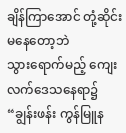ချိန်ကြာအောင် တုံ့ဆိုင်းမနေတော့ဘဲ
သွားရောက်မည့် ကျေးလက်ဒေသနေရာ၌ “ချွန်းဖန်း ကွန်မြူန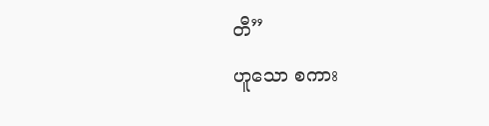တီ”
ဟူသော စကား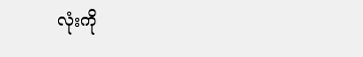လုံးကို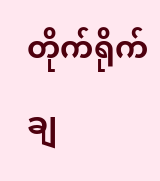တိုက်ရိုက်ချ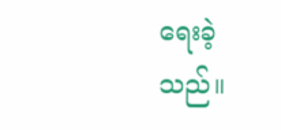ရေးခဲ့သည်။